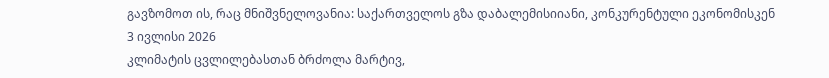გავზომოთ ის, რაც მნიშვნელოვანია: საქართველოს გზა დაბალემისიიანი, კონკურენტული ეკონომისკენ
3 ივლისი 2026
კლიმატის ცვლილებასთან ბრძოლა მარტივ,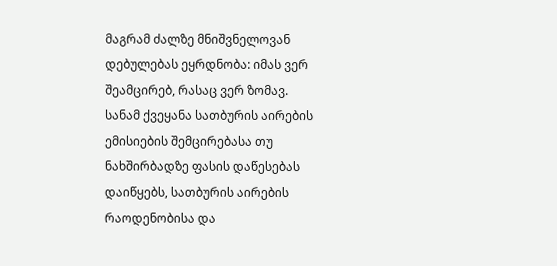მაგრამ ძალზე მნიშვნელოვან დებულებას ეყრდნობა: იმას ვერ შეამცირებ, რასაც ვერ ზომავ.
სანამ ქვეყანა სათბურის აირების ემისიების შემცირებასა თუ ნახშირბადზე ფასის დაწესებას დაიწყებს, სათბურის აირების რაოდენობისა და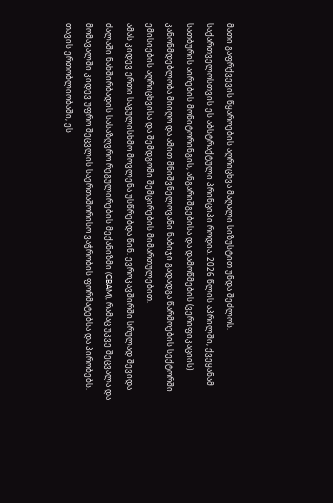მათი გაფრქვევის წყაროების აღრიცხვა მაღალი სიზუსტით უნდა შეძლოს.
საქართველოსთვის ეს აბსტრაქტული პრინციპი როდია. 2026 წლის აპრილში, ქვეყანამ სათბურის აირების მონიტორინგის, ანგარიშგებისა და დამოწმების (ვერიფიკაციის) კანონმდებლობა მიიღო და ამით მნიშვნელოვანი ნაბიჯი გადადგა წარმოების სექტორში ემისიების აღრიცხვისა და შემდგომი შემცირების მიმართულებით.
ამას კიდევ ერთი საგულისხმო მოვლენა უსწრებდა წინ. ევროკავშირში სრულად შევიდა ძალაში ნახშირბადის სასაზღვრო რეგულირების მექანიზმი (CBAM), რამაც უკვე შეცვალა და მომავალში კიდევ უფრო შეცვლის საერთაშორისო ვაჭრობის ფორმატებსა და პირობებს.
თავის ერთობლიობაში, ეს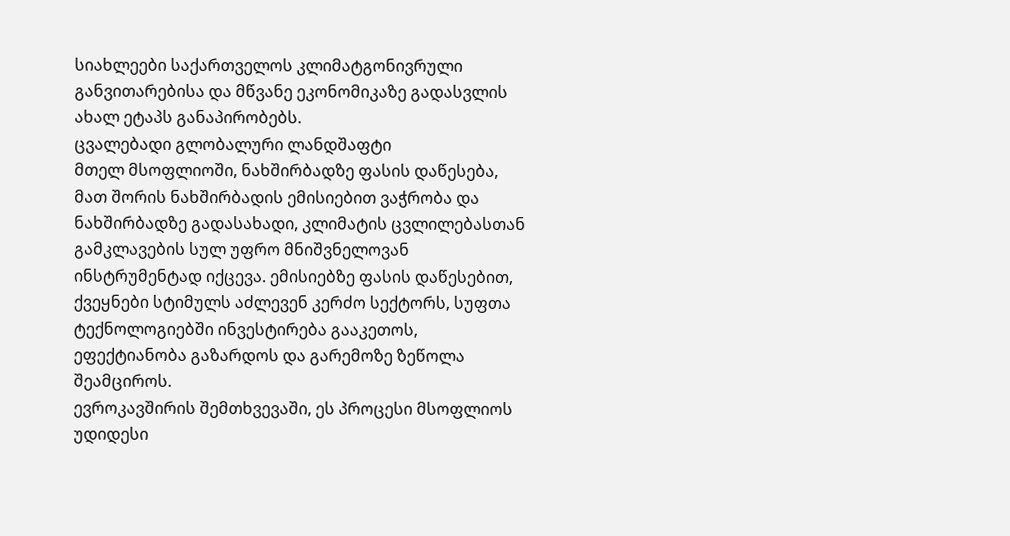სიახლეები საქართველოს კლიმატგონივრული განვითარებისა და მწვანე ეკონომიკაზე გადასვლის ახალ ეტაპს განაპირობებს.
ცვალებადი გლობალური ლანდშაფტი
მთელ მსოფლიოში, ნახშირბადზე ფასის დაწესება, მათ შორის ნახშირბადის ემისიებით ვაჭრობა და ნახშირბადზე გადასახადი, კლიმატის ცვლილებასთან გამკლავების სულ უფრო მნიშვნელოვან ინსტრუმენტად იქცევა. ემისიებზე ფასის დაწესებით, ქვეყნები სტიმულს აძლევენ კერძო სექტორს, სუფთა ტექნოლოგიებში ინვესტირება გააკეთოს, ეფექტიანობა გაზარდოს და გარემოზე ზეწოლა შეამციროს.
ევროკავშირის შემთხვევაში, ეს პროცესი მსოფლიოს უდიდესი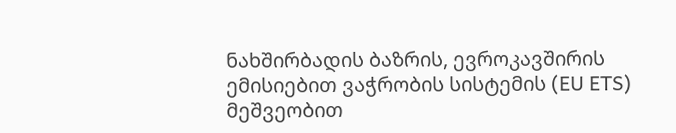ნახშირბადის ბაზრის, ევროკავშირის ემისიებით ვაჭრობის სისტემის (EU ETS) მეშვეობით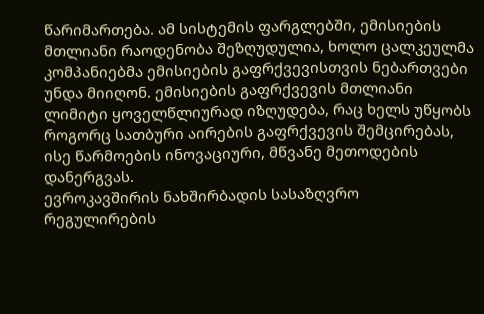წარიმართება. ამ სისტემის ფარგლებში, ემისიების მთლიანი რაოდენობა შეზღუდულია, ხოლო ცალკეულმა კომპანიებმა ემისიების გაფრქვევისთვის ნებართვები უნდა მიიღონ. ემისიების გაფრქვევის მთლიანი ლიმიტი ყოველწლიურად იზღუდება, რაც ხელს უწყობს როგორც სათბური აირების გაფრქვევის შემცირებას, ისე წარმოების ინოვაციური, მწვანე მეთოდების დანერგვას.
ევროკავშირის ნახშირბადის სასაზღვრო რეგულირების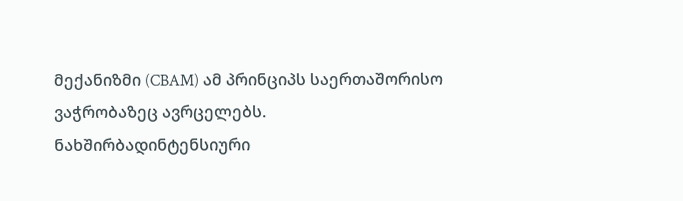მექანიზმი (CBAM) ამ პრინციპს საერთაშორისო ვაჭრობაზეც ავრცელებს. ნახშირბადინტენსიური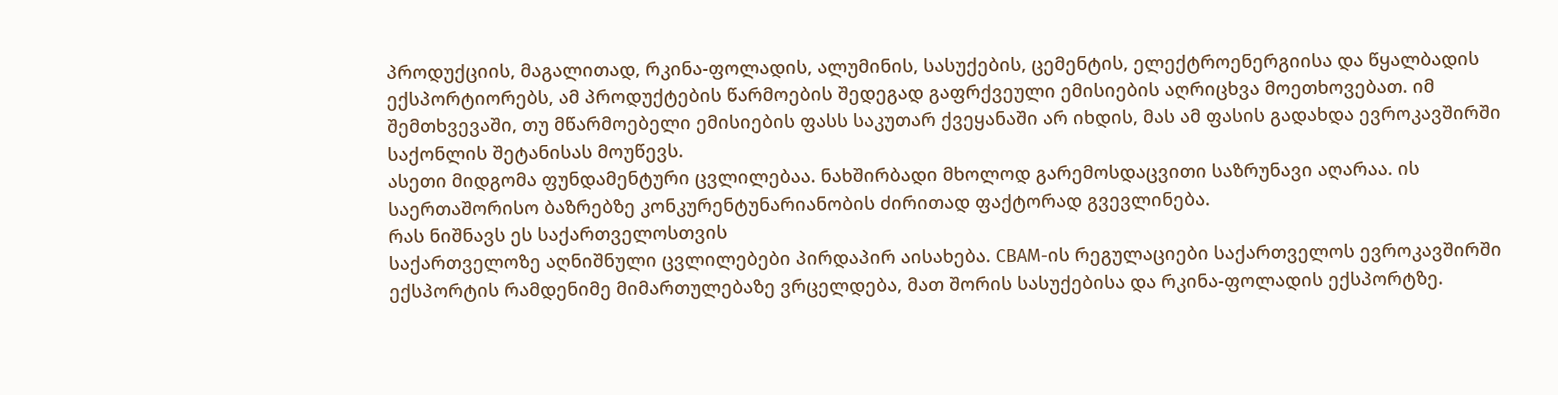პროდუქციის, მაგალითად, რკინა-ფოლადის, ალუმინის, სასუქების, ცემენტის, ელექტროენერგიისა და წყალბადის ექსპორტიორებს, ამ პროდუქტების წარმოების შედეგად გაფრქვეული ემისიების აღრიცხვა მოეთხოვებათ. იმ შემთხვევაში, თუ მწარმოებელი ემისიების ფასს საკუთარ ქვეყანაში არ იხდის, მას ამ ფასის გადახდა ევროკავშირში საქონლის შეტანისას მოუწევს.
ასეთი მიდგომა ფუნდამენტური ცვლილებაა. ნახშირბადი მხოლოდ გარემოსდაცვითი საზრუნავი აღარაა. ის საერთაშორისო ბაზრებზე კონკურენტუნარიანობის ძირითად ფაქტორად გვევლინება.
რას ნიშნავს ეს საქართველოსთვის
საქართველოზე აღნიშნული ცვლილებები პირდაპირ აისახება. CBAM-ის რეგულაციები საქართველოს ევროკავშირში ექსპორტის რამდენიმე მიმართულებაზე ვრცელდება, მათ შორის სასუქებისა და რკინა-ფოლადის ექსპორტზე.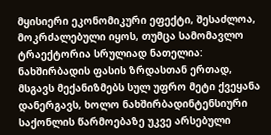მყისიერი ეკონომიკური ეფექტი, შესაძლოა, მოკრძალებული იყოს, თუმცა სამომავლო ტრაექტორია სრულიად ნათელია: ნახშირბადის ფასის ზრდასთან ერთად, მსგავს მექანიზმებს სულ უფრო მეტი ქვეყანა დანერგავს, ხოლო ნახშირბადინტენსიური საქონლის წარმოებაზე უკვე არსებული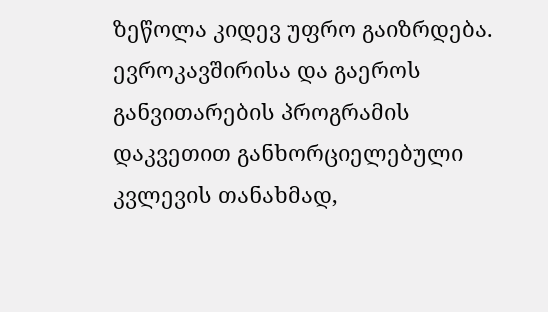ზეწოლა კიდევ უფრო გაიზრდება.
ევროკავშირისა და გაეროს განვითარების პროგრამის დაკვეთით განხორციელებული კვლევის თანახმად,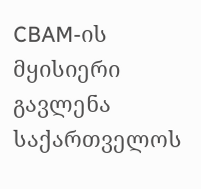CBAM-ის მყისიერი გავლენა საქართველოს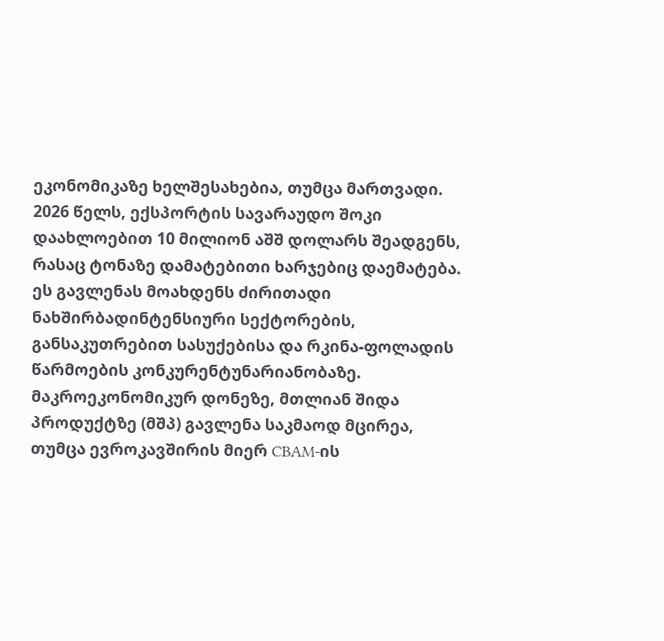ეკონომიკაზე ხელშესახებია, თუმცა მართვადი.
2026 წელს, ექსპორტის სავარაუდო შოკი დაახლოებით 10 მილიონ აშშ დოლარს შეადგენს, რასაც ტონაზე დამატებითი ხარჯებიც დაემატება. ეს გავლენას მოახდენს ძირითადი ნახშირბადინტენსიური სექტორების, განსაკუთრებით სასუქებისა და რკინა-ფოლადის წარმოების კონკურენტუნარიანობაზე.
მაკროეკონომიკურ დონეზე, მთლიან შიდა პროდუქტზე (მშპ) გავლენა საკმაოდ მცირეა, თუმცა ევროკავშირის მიერ CBAM-ის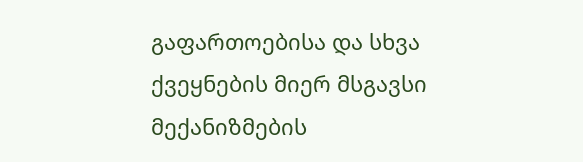გაფართოებისა და სხვა ქვეყნების მიერ მსგავსი მექანიზმების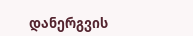დანერგვის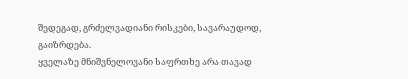შედეგად, გრძელვადიანი რისკები, სავარაუდოდ, გაიზრდება.
ყველაზე მნიშვნელოვანი საფრთხე არა თავად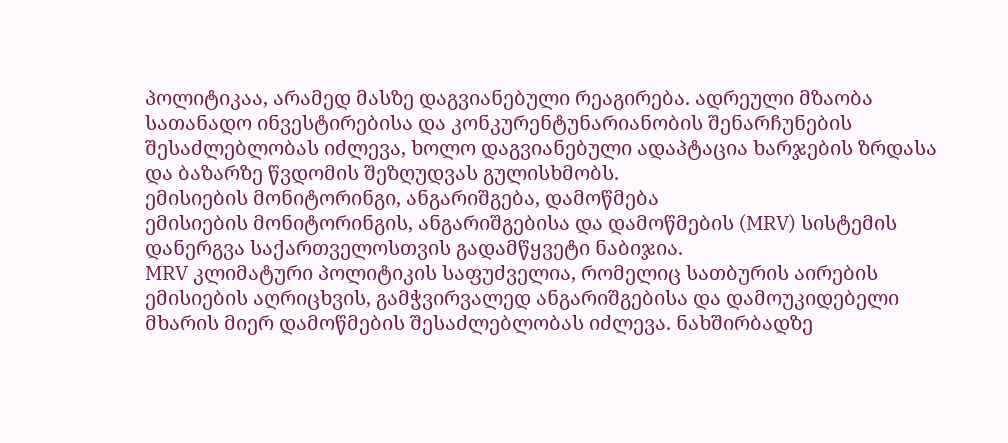პოლიტიკაა, არამედ მასზე დაგვიანებული რეაგირება. ადრეული მზაობა სათანადო ინვესტირებისა და კონკურენტუნარიანობის შენარჩუნების შესაძლებლობას იძლევა, ხოლო დაგვიანებული ადაპტაცია ხარჯების ზრდასა და ბაზარზე წვდომის შეზღუდვას გულისხმობს.
ემისიების მონიტორინგი, ანგარიშგება, დამოწმება
ემისიების მონიტორინგის, ანგარიშგებისა და დამოწმების (MRV) სისტემის დანერგვა საქართველოსთვის გადამწყვეტი ნაბიჯია.
MRV კლიმატური პოლიტიკის საფუძველია, რომელიც სათბურის აირების ემისიების აღრიცხვის, გამჭვირვალედ ანგარიშგებისა და დამოუკიდებელი მხარის მიერ დამოწმების შესაძლებლობას იძლევა. ნახშირბადზე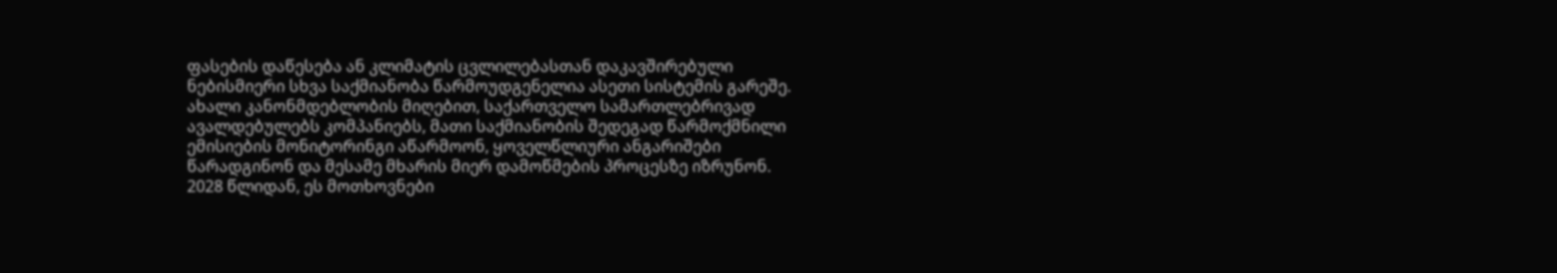ფასების დაწესება ან კლიმატის ცვლილებასთან დაკავშირებული ნებისმიერი სხვა საქმიანობა წარმოუდგენელია ასეთი სისტემის გარეშე.
ახალი კანონმდებლობის მიღებით, საქართველო სამართლებრივად ავალდებულებს კომპანიებს, მათი საქმიანობის შედეგად წარმოქმნილი ემისიების მონიტორინგი აწარმოონ, ყოველწლიური ანგარიშები წარადგინონ და მესამე მხარის მიერ დამოწმების პროცესზე იზრუნონ.
2028 წლიდან, ეს მოთხოვნები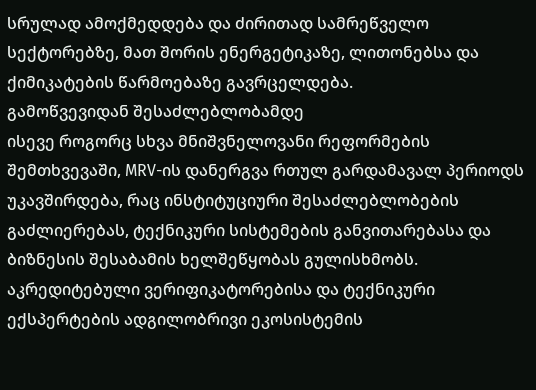სრულად ამოქმედდება და ძირითად სამრეწველო სექტორებზე, მათ შორის ენერგეტიკაზე, ლითონებსა და ქიმიკატების წარმოებაზე გავრცელდება.
გამოწვევიდან შესაძლებლობამდე
ისევე როგორც სხვა მნიშვნელოვანი რეფორმების შემთხვევაში, MRV-ის დანერგვა რთულ გარდამავალ პერიოდს უკავშირდება, რაც ინსტიტუციური შესაძლებლობების გაძლიერებას, ტექნიკური სისტემების განვითარებასა და ბიზნესის შესაბამის ხელშეწყობას გულისხმობს. აკრედიტებული ვერიფიკატორებისა და ტექნიკური ექსპერტების ადგილობრივი ეკოსისტემის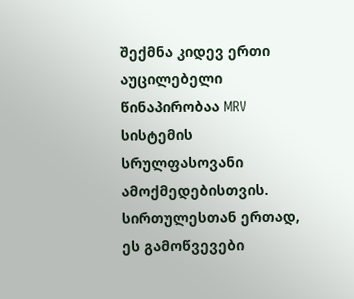შექმნა კიდევ ერთი აუცილებელი წინაპირობაა MRV სისტემის სრულფასოვანი ამოქმედებისთვის.
სირთულესთან ერთად, ეს გამოწვევები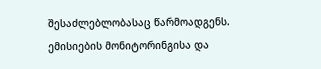შესაძლებლობასაც წარმოადგენს. ემისიების მონიტორინგისა და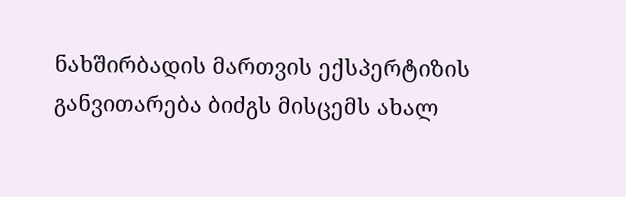ნახშირბადის მართვის ექსპერტიზის განვითარება ბიძგს მისცემს ახალ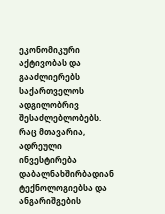ეკონომიკური აქტივობას და გააძლიერებს საქართველოს ადგილობრივ შესაძლებლობებს. რაც მთავარია, ადრეული ინვესტირება დაბალნახშირბადიან ტექნოლოგიებსა და ანგარიშგების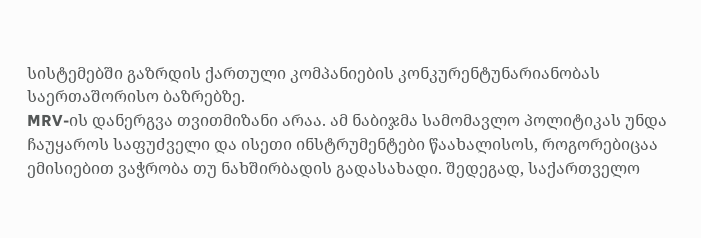სისტემებში გაზრდის ქართული კომპანიების კონკურენტუნარიანობას საერთაშორისო ბაზრებზე.
MRV-ის დანერგვა თვითმიზანი არაა. ამ ნაბიჯმა სამომავლო პოლიტიკას უნდა ჩაუყაროს საფუძველი და ისეთი ინსტრუმენტები წაახალისოს, როგორებიცაა ემისიებით ვაჭრობა თუ ნახშირბადის გადასახადი. შედეგად, საქართველო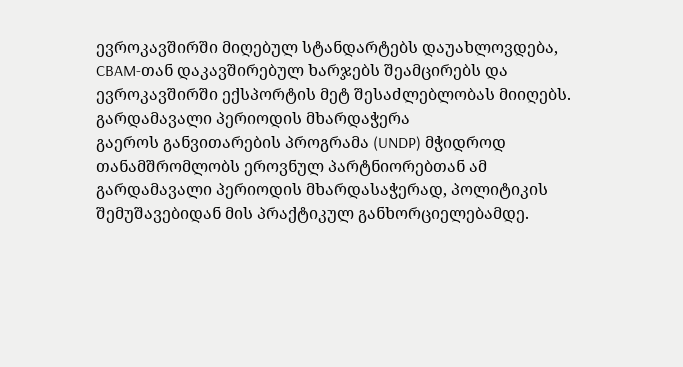ევროკავშირში მიღებულ სტანდარტებს დაუახლოვდება, CBAM-თან დაკავშირებულ ხარჯებს შეამცირებს და ევროკავშირში ექსპორტის მეტ შესაძლებლობას მიიღებს.
გარდამავალი პერიოდის მხარდაჭერა
გაეროს განვითარების პროგრამა (UNDP) მჭიდროდ თანამშრომლობს ეროვნულ პარტნიორებთან ამ გარდამავალი პერიოდის მხარდასაჭერად, პოლიტიკის შემუშავებიდან მის პრაქტიკულ განხორციელებამდე.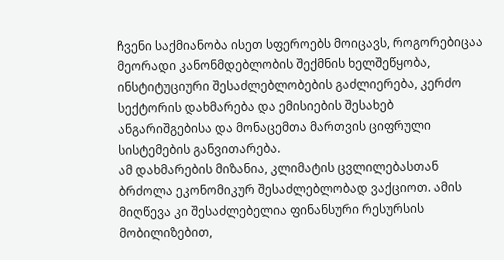ჩვენი საქმიანობა ისეთ სფეროებს მოიცავს, როგორებიცაა მეორადი კანონმდებლობის შექმნის ხელშეწყობა, ინსტიტუციური შესაძლებლობების გაძლიერება, კერძო სექტორის დახმარება და ემისიების შესახებ ანგარიშგებისა და მონაცემთა მართვის ციფრული სისტემების განვითარება.
ამ დახმარების მიზანია, კლიმატის ცვლილებასთან ბრძოლა ეკონომიკურ შესაძლებლობად ვაქციოთ. ამის მიღწევა კი შესაძლებელია ფინანსური რესურსის მობილიზებით,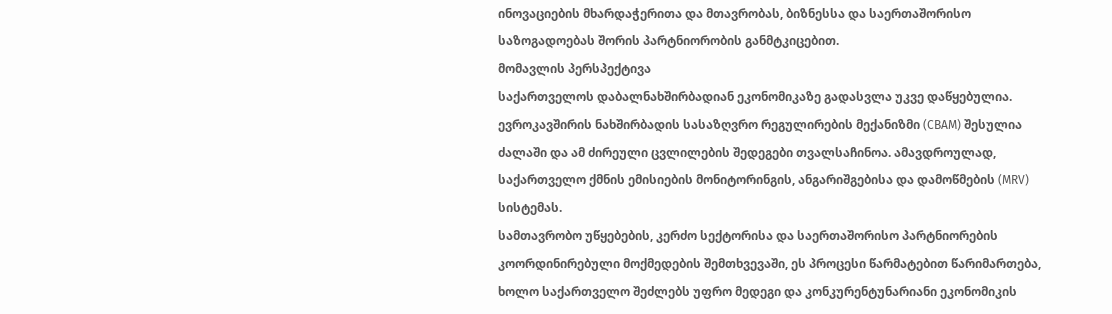ინოვაციების მხარდაჭერითა და მთავრობას, ბიზნესსა და საერთაშორისო საზოგადოებას შორის პარტნიორობის განმტკიცებით.
მომავლის პერსპექტივა
საქართველოს დაბალნახშირბადიან ეკონომიკაზე გადასვლა უკვე დაწყებულია. ევროკავშირის ნახშირბადის სასაზღვრო რეგულირების მექანიზმი (CBAM) შესულია ძალაში და ამ ძირეული ცვლილების შედეგები თვალსაჩინოა. ამავდროულად, საქართველო ქმნის ემისიების მონიტორინგის, ანგარიშგებისა და დამოწმების (MRV) სისტემას.
სამთავრობო უწყებების, კერძო სექტორისა და საერთაშორისო პარტნიორების კოორდინირებული მოქმედების შემთხვევაში, ეს პროცესი წარმატებით წარიმართება, ხოლო საქართველო შეძლებს უფრო მედეგი და კონკურენტუნარიანი ეკონომიკის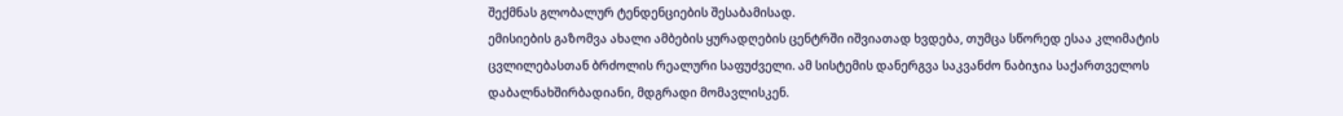შექმნას გლობალურ ტენდენციების შესაბამისად.
ემისიების გაზომვა ახალი ამბების ყურადღების ცენტრში იშვიათად ხვდება, თუმცა სწორედ ესაა კლიმატის ცვლილებასთან ბრძოლის რეალური საფუძველი. ამ სისტემის დანერგვა საკვანძო ნაბიჯია საქართველოს დაბალნახშირბადიანი, მდგრადი მომავლისკენ.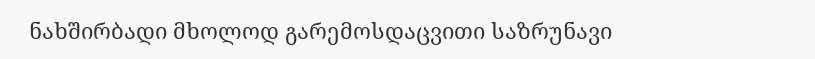ნახშირბადი მხოლოდ გარემოსდაცვითი საზრუნავი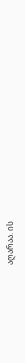აღარაა. ის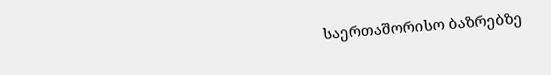საერთაშორისო ბაზრებზე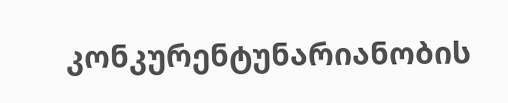კონკურენტუნარიანობის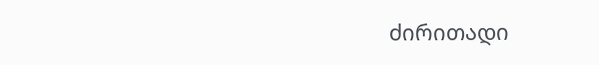ძირითადი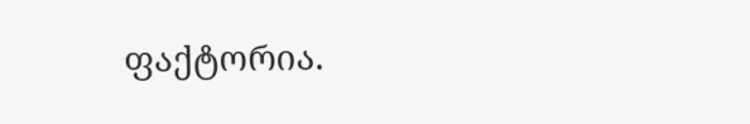ფაქტორია.